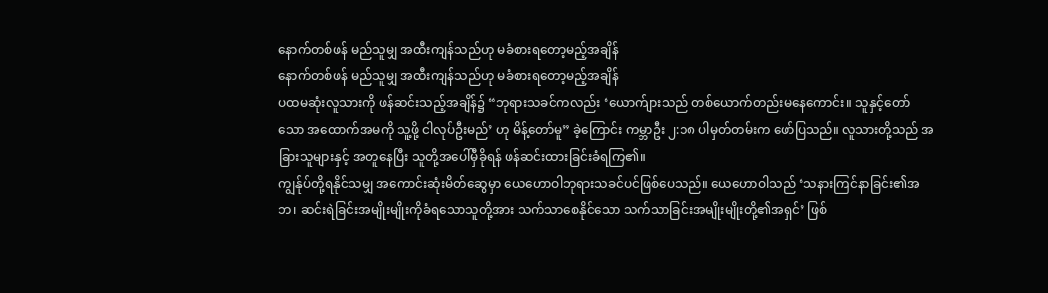နောက်တစ်ဖန် မည်သူမျှ အထီးကျန်သည်ဟု မခံစားရတော့မည့်အချိန်
နောက်တစ်ဖန် မည်သူမျှ အထီးကျန်သည်ဟု မခံစားရတော့မည့်အချိန်
ပထမဆုံးလူသားကို ဖန်ဆင်းသည့်အချိန်၌ “ဘုရားသခင်ကလည်း ‘ယောက်ျားသည် တစ်ယောက်တည်းမနေကောင်း။ သူနှင့်တော်သော အထောက်အမကို သူ့ဖို့ ငါလုပ်ဦးမည်’ ဟု မိန့်တော်မူ” ခဲ့ကြောင်း ကမ္ဘာဦး ၂:၁၈ ပါမှတ်တမ်းက ဖော်ပြသည်။ လူသားတို့သည် အခြားသူများနှင့် အတူနေပြီး သူတို့အပေါ်မှီခိုရန် ဖန်ဆင်းထားခြင်းခံရကြ၏။
ကျွန်ုပ်တို့ရနိုင်သမျှ အကောင်းဆုံးမိတ်ဆွေမှာ ယေဟောဝါဘုရားသခင်ပင်ဖြစ်ပေသည်။ ယေဟောဝါသည် ‘သနားကြင်နာခြင်း၏အဘ၊ ဆင်းရဲခြင်းအမျိုးမျိုးကိုခံရသောသူတို့အား သက်သာစေနိုင်သော သက်သာခြင်းအမျိုးမျိုးတို့၏အရှင်’ ဖြစ်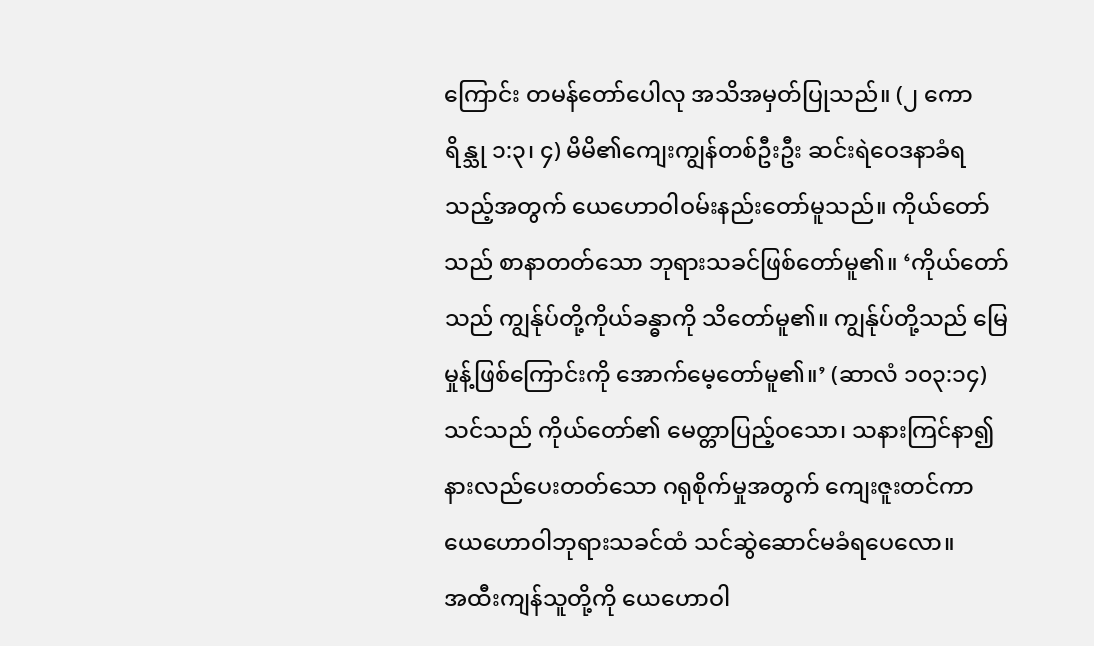ကြောင်း တမန်တော်ပေါလု အသိအမှတ်ပြုသည်။ (၂ ကောရိန္သု ၁:၃၊ ၄) မိမိ၏ကျေးကျွန်တစ်ဦးဦး ဆင်းရဲဝေဒနာခံရသည့်အတွက် ယေဟောဝါဝမ်းနည်းတော်မူသည်။ ကိုယ်တော်သည် စာနာတတ်သော ဘုရားသခင်ဖြစ်တော်မူ၏။ ‘ကိုယ်တော်သည် ကျွန်ုပ်တို့ကိုယ်ခန္ဓာကို သိတော်မူ၏။ ကျွန်ုပ်တို့သည် မြေမှုန့်ဖြစ်ကြောင်းကို အောက်မေ့တော်မူ၏။’ (ဆာလံ ၁၀၃:၁၄) သင်သည် ကိုယ်တော်၏ မေတ္တာပြည့်ဝသော၊ သနားကြင်နာ၍ နားလည်ပေးတတ်သော ဂရုစိုက်မှုအတွက် ကျေးဇူးတင်ကာ ယေဟောဝါဘုရားသခင်ထံ သင်ဆွဲဆောင်မခံရပေလော။
အထီးကျန်သူတို့ကို ယေဟောဝါ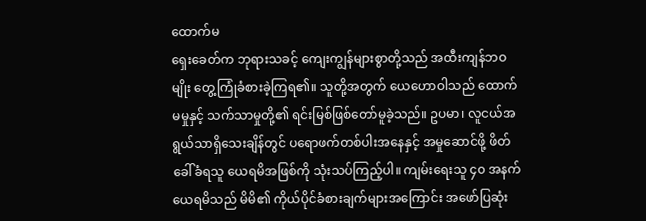ထောက်မ
ရှေးခေတ်က ဘုရားသခင့် ကျေးကျွန်များစွာတို့သည် အထီးကျန်ဘဝမျိုး တွေ့ကြုံခံစားခဲ့ကြရ၏။ သူတို့အတွက် ယေဟောဝါသည် ထောက်မမှုနှင့် သက်သာမှုတို့၏ ရင်းမြစ်ဖြစ်တော်မူခဲ့သည်။ ဥပမာ၊ လူငယ်အရွယ်သာရှိသေးချိန်တွင် ပရောဖက်တစ်ပါးအနေနှင့် အမှုဆောင်ဖို့ ဖိတ်ခေါ်ခံရသူ ယေရမိအဖြစ်ကို သုံးသပ်ကြည့်ပါ။ ကျမ်းရေးသူ ၄၀ အနက် ယေရမိသည် မိမိ၏ ကိုယ်ပိုင်ခံစားချက်များအကြောင်း အဖော်ပြဆုံး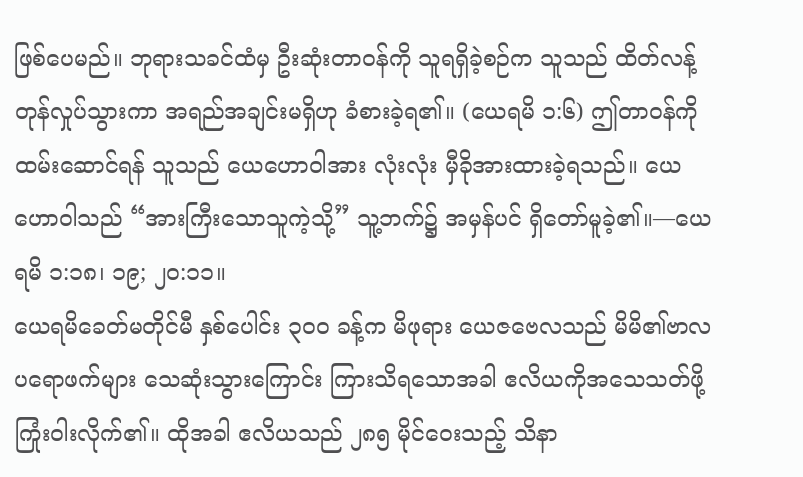ဖြစ်ပေမည်။ ဘုရားသခင်ထံမှ ဦးဆုံးတာဝန်ကို သူရရှိခဲ့စဉ်က သူသည် ထိတ်လန့်တုန်လှုပ်သွားကာ အရည်အချင်းမရှိဟု ခံစားခဲ့ရ၏။ (ယေရမိ ၁:၆) ဤတာဝန်ကိုထမ်းဆောင်ရန် သူသည် ယေဟောဝါအား လုံးလုံး မှီခိုအားထားခဲ့ရသည်။ ယေဟောဝါသည် “အားကြီးသောသူကဲ့သို့” သူ့ဘက်၌ အမှန်ပင် ရှိတော်မူခဲ့၏။—ယေရမိ ၁:၁၈၊ ၁၉; ၂၀:၁၁။
ယေရမိခေတ်မတိုင်မီ နှစ်ပေါင်း ၃၀၀ ခန့်က မိဖုရား ယေဇဗေလသည် မိမိ၏ဗာလပရောဖက်များ သေဆုံးသွားကြောင်း ကြားသိရသောအခါ ဧလိယကိုအသေသတ်ဖို့ ကြုံးဝါးလိုက်၏။ ထိုအခါ ဧလိယသည် ၂၈၅ မိုင်ဝေးသည့် သိနာ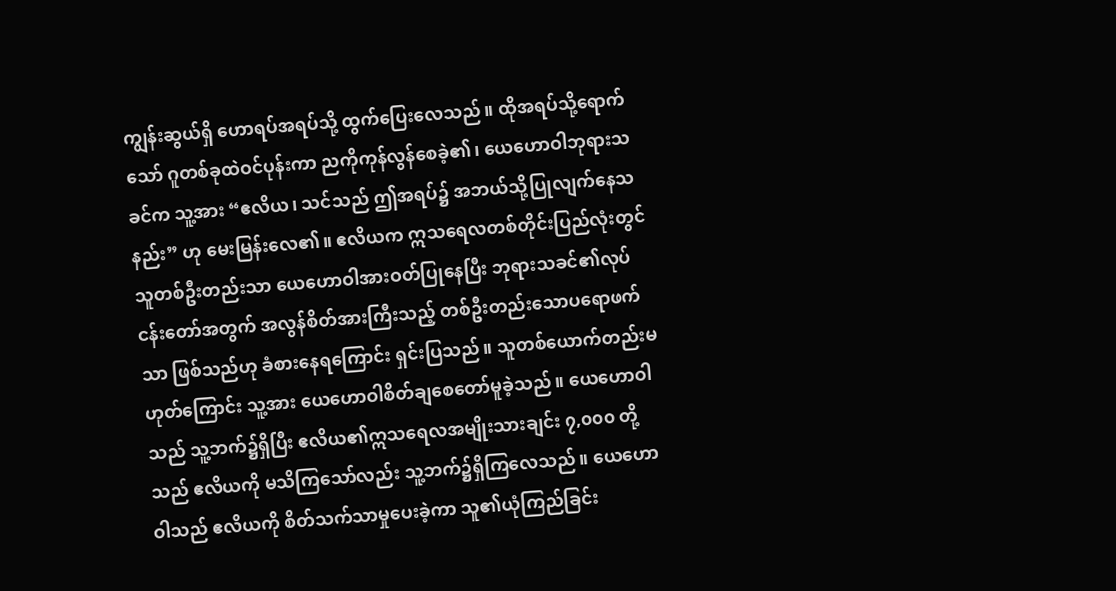ကျွန်းဆွယ်ရှိ ဟောရပ်အရပ်သို့ ထွက်ပြေးလေသည်။ ထိုအရပ်သို့ရောက်သော် ဂူတစ်ခုထဲဝင်ပုန်းကာ ညကိုကုန်လွန်စေခဲ့၏၊ ယေဟောဝါဘုရားသခင်က သူ့အား “ဧလိယ၊ သင်သည် ဤအရပ်၌ အဘယ်သို့ပြုလျက်နေသနည်း” ဟု မေးမြန်းလေ၏။ ဧလိယက ဣသရေလတစ်တိုင်းပြည်လုံးတွင် သူတစ်ဦးတည်းသာ ယေဟောဝါအားဝတ်ပြုနေပြီး ဘုရားသခင်၏လုပ်ငန်းတော်အတွက် အလွန်စိတ်အားကြီးသည့် တစ်ဦးတည်းသောပရောဖက်သာ ဖြစ်သည်ဟု ခံစားနေရကြောင်း ရှင်းပြသည်။ သူတစ်ယောက်တည်းမဟုတ်ကြောင်း သူ့အား ယေဟောဝါစိတ်ချစေတော်မူခဲ့သည်။ ယေဟောဝါသည် သူ့ဘက်၌ရှိပြီး ဧလိယ၏ဣသရေလအမျိုးသားချင်း ၇,၀၀၀ တို့သည် ဧလိယကို မသိကြသော်လည်း သူ့ဘက်၌ရှိကြလေသည်။ ယေဟောဝါသည် ဧလိယကို စိတ်သက်သာမှုပေးခဲ့ကာ သူ၏ယုံကြည်ခြင်း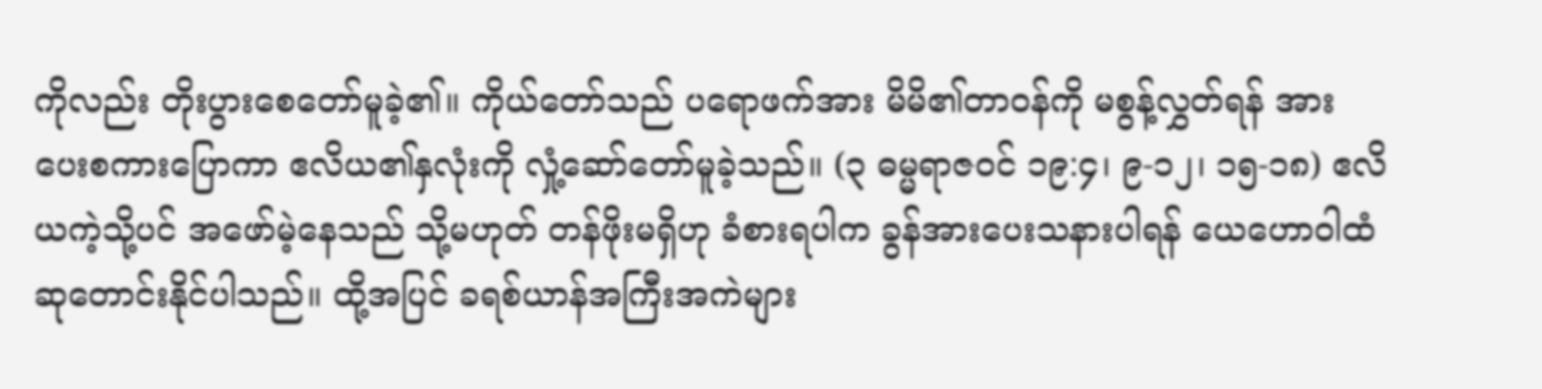ကိုလည်း တိုးပွားစေတော်မူခဲ့၏။ ကိုယ်တော်သည် ပရောဖက်အား မိမိ၏တာဝန်ကို မစွန့်လွှတ်ရန် အားပေးစကားပြောကာ ဧလိယ၏နှလုံးကို လှုံ့ဆော်တော်မူခဲ့သည်။ (၃ ဓမ္မရာဇဝင် ၁၉:၄၊ ၉-၁၂၊ ၁၅-၁၈) ဧလိယကဲ့သို့ပင် အဖော်မဲ့နေသည် သို့မဟုတ် တန်ဖိုးမရှိဟု ခံစားရပါက ခွန်အားပေးသနားပါရန် ယေဟောဝါထံ ဆုတောင်းနိုင်ပါသည်။ ထို့အပြင် ခရစ်ယာန်အကြီးအကဲများ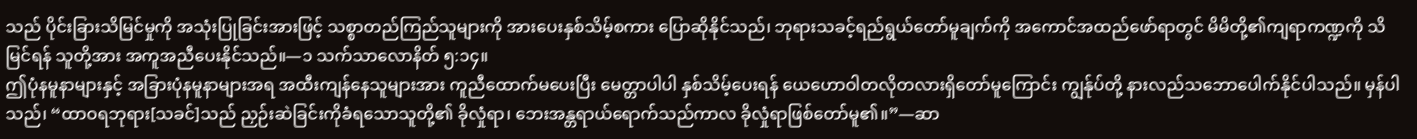သည် ပိုင်းခြားသိမြင်မှုကို အသုံးပြုခြင်းအားဖြင့် သစ္စာတည်ကြည်သူများကို အားပေးနှစ်သိမ့်စကား ပြောဆိုနိုင်သည်၊ ဘုရားသခင့်ရည်ရွယ်တော်မူချက်ကို အကောင်အထည်ဖော်ရာတွင် မိမိတို့၏ကျရာကဏ္ဍကို သိမြင်ရန် သူတို့အား အကူအညီပေးနိုင်သည်။—၁ သက်သာလောနိတ် ၅:၁၄။
ဤပုံနမူနာများနှင့် အခြားပုံနမူနာများအရ အထီးကျန်နေသူများအား ကူညီထောက်မပေးပြီး မေတ္တာပါပါ နှစ်သိမ့်ပေးရန် ယေဟောဝါတလိုတလားရှိတော်မူကြောင်း ကျွန်ုပ်တို့ နားလည်သဘောပေါက်နိုင်ပါသည်။ မှန်ပါသည်၊ “ထာဝရဘုရား[သခင်]သည် ညှဉ်းဆဲခြင်းကိုခံရသောသူတို့၏ ခိုလှုံရာ၊ ဘေးအန္တရာယ်ရောက်သည်ကာလ ခိုလှုံရာဖြစ်တော်မူ၏။”—ဆာ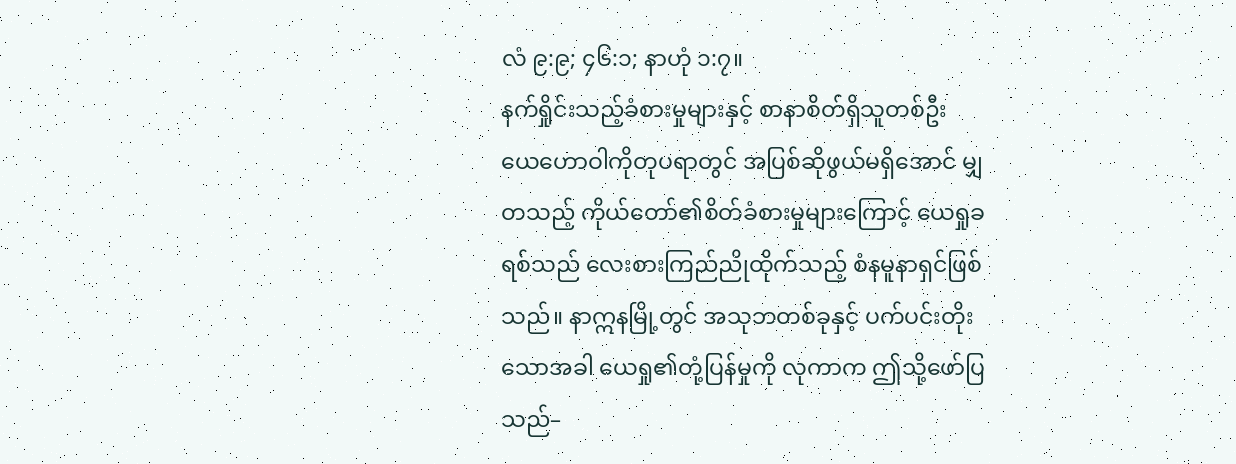လံ ၉:၉; ၄၆:၁; နာဟုံ ၁:၇။
နက်ရှိုင်းသည့်ခံစားမှုများနှင့် စာနာစိတ်ရှိသူတစ်ဦး
ယေဟောဝါကိုတုပရာတွင် အပြစ်ဆိုဖွယ်မရှိအောင် မျှတသည့် ကိုယ်တော်၏စိတ်ခံစားမှုများကြောင့် ယေရှုခရစ်သည် လေးစားကြည်ညိုထိုက်သည့် စံနမူနာရှင်ဖြစ်သည်။ နာဣနမြို့တွင် အသုဘတစ်ခုနှင့် ပက်ပင်းတိုးသောအခါ ယေရှု၏တုံ့ပြန်မှုကို လုကာက ဤသို့ဖော်ပြသည်–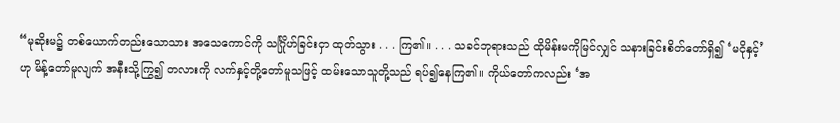“မုဆိုးမ၌ တစ်ယောက်တည်းသောသား အသေကောင်ကို သင်္ဂြိုဟ်ခြင်းငှာ ထုတ်သွား . . . ကြ၏။ . . . သခင်ဘုရားသည် ထိုမိန်းမကိုမြင်လျှင် သနားခြင်းစိတ်တော်ရှိ၍ ‘မငိုနှင့်’ဟု မိန့်တော်မူလျက် အနီးသို့ကြွ၍ တလားကို လက်နှင့်တို့တော်မူသဖြင့် ထမ်းသောသူတို့သည် ရပ်၍နေကြ၏။ ကိုယ်တော်ကလည်း ‘အ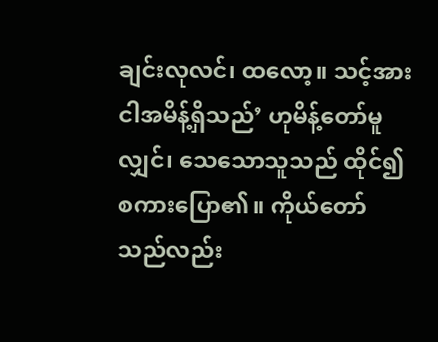ချင်းလုလင်၊ ထလော့။ သင့်အား ငါအမိန့်ရှိသည်’ ဟုမိန့်တော်မူလျှင်၊ သေသောသူသည် ထိုင်၍စကားပြော၏။ ကိုယ်တော်သည်လည်း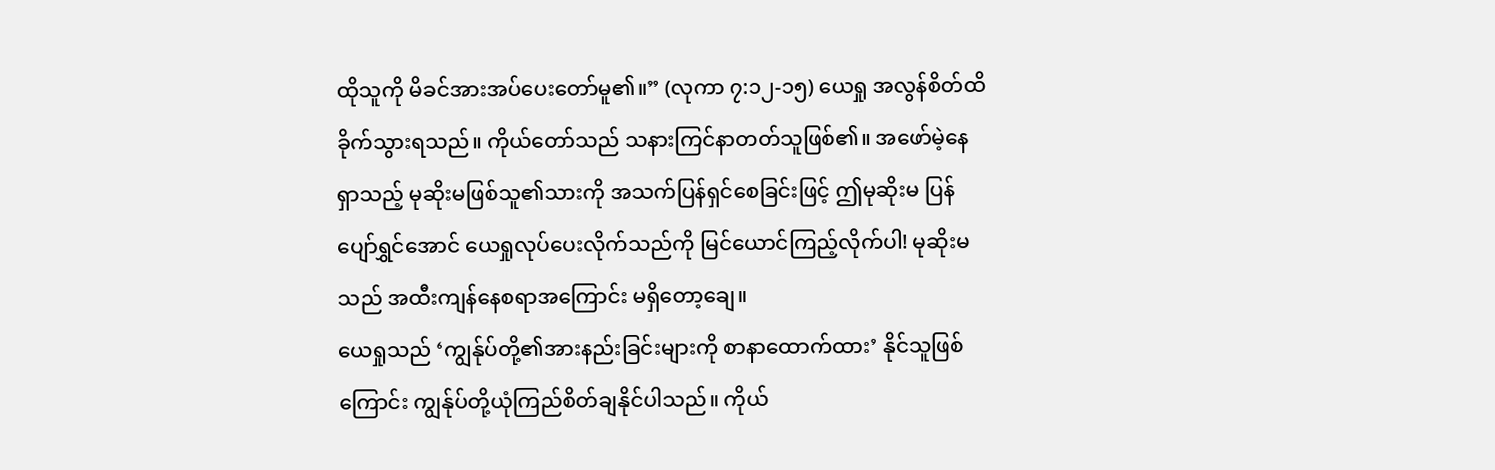ထိုသူကို မိခင်အားအပ်ပေးတော်မူ၏။” (လုကာ ၇:၁၂-၁၅) ယေရှု အလွန်စိတ်ထိခိုက်သွားရသည်။ ကိုယ်တော်သည် သနားကြင်နာတတ်သူဖြစ်၏။ အဖော်မဲ့နေရှာသည့် မုဆိုးမဖြစ်သူ၏သားကို အသက်ပြန်ရှင်စေခြင်းဖြင့် ဤမုဆိုးမ ပြန်ပျော်ရွှင်အောင် ယေရှုလုပ်ပေးလိုက်သည်ကို မြင်ယောင်ကြည့်လိုက်ပါ! မုဆိုးမသည် အထီးကျန်နေစရာအကြောင်း မရှိတော့ချေ။
ယေရှုသည် ‘ကျွန်ုပ်တို့၏အားနည်းခြင်းများကို စာနာထောက်ထား’ နိုင်သူဖြစ်ကြောင်း ကျွန်ုပ်တို့ယုံကြည်စိတ်ချနိုင်ပါသည်။ ကိုယ်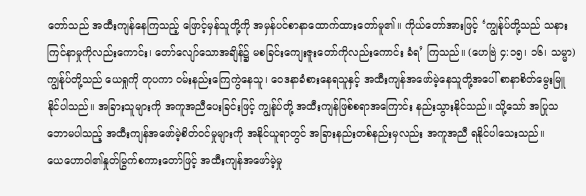တော်သည် အထီးကျန်နေကြသည့် ဖြောင့်မှန်သူတို့ကို အမှန်ပင်စာနာထောက်ထားတော်မူ၏။ ကိုယ်တော်အားဖြင့် ‘ကျွန်ုပ်တို့သည် သနားကြင်နာမှုကိုလည်းကောင်း၊ တော်လျော်သောအချိန်၌ မစခြင်းကျေးဇူးတော်ကိုလည်းကောင်း ခံရ’ ကြသည်။ (ဟေဗြဲ ၄:၁၅၊ ၁၆၊ သမ္မာ) ကျွန်ုပ်တို့သည် ယေရှုကို တုပကာ ဝမ်းနည်းကြေကွဲနေသူ၊ ဝေဒနာခံစားနေရသူနှင့် အထီးကျန်အဖော်မဲ့နေသူတို့အပေါ် စာနာစိတ်မွေးမြူနိုင်ပါသည်။ အခြားသူများကို အကူအညီပေးခြင်းဖြင့် ကျွန်ုပ်တို့ အထီးကျန်ဖြစ်စရာအကြောင်း နည်းသွားနိုင်သည်။ သို့သော် အပြုသဘောမပါသည့် အထီးကျန်အဖော်မဲ့စိတ်ဝင်မှုများကို အနိုင်ယူရာတွင် အခြားနည်းတစ်နည်းမှလည်း အကူအညီ ရနိုင်ပါသေးသည်။
ယေဟောဝါ၏နှုတ်မြွက်စကားတော်ဖြင့် အထီးကျန်အဖော်မဲ့မှု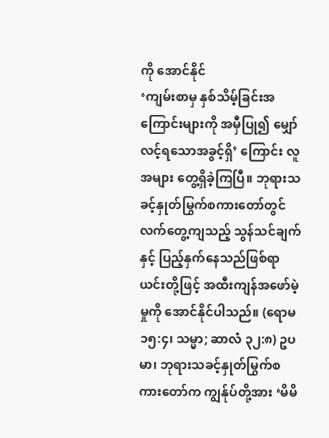ကို အောင်နိုင်
‘ကျမ်းစာမှ နှစ်သိမ့်ခြင်းအကြောင်းများကို အမှီပြု၍ မျှော်လင့်ရသောအခွင့်ရှိ’ ကြောင်း လူအများ တွေ့ရှိခဲ့ကြပြီ။ ဘုရားသခင့်နှုတ်မြွက်စကားတော်တွင် လက်တွေ့ကျသည့် သွန်သင်ချက်နှင့် ပြည့်နှက်နေသည်ဖြစ်ရာ ယင်းတို့ဖြင့် အထီးကျန်အဖော်မဲ့မှုကို အောင်နိုင်ပါသည်။ (ရောမ ၁၅:၄၊ သမ္မာ; ဆာလံ ၃၂:၈) ဥပမာ၊ ဘုရားသခင့်နှုတ်မြွက်စကားတော်က ကျွန်ုပ်တို့အား ‘မိမိ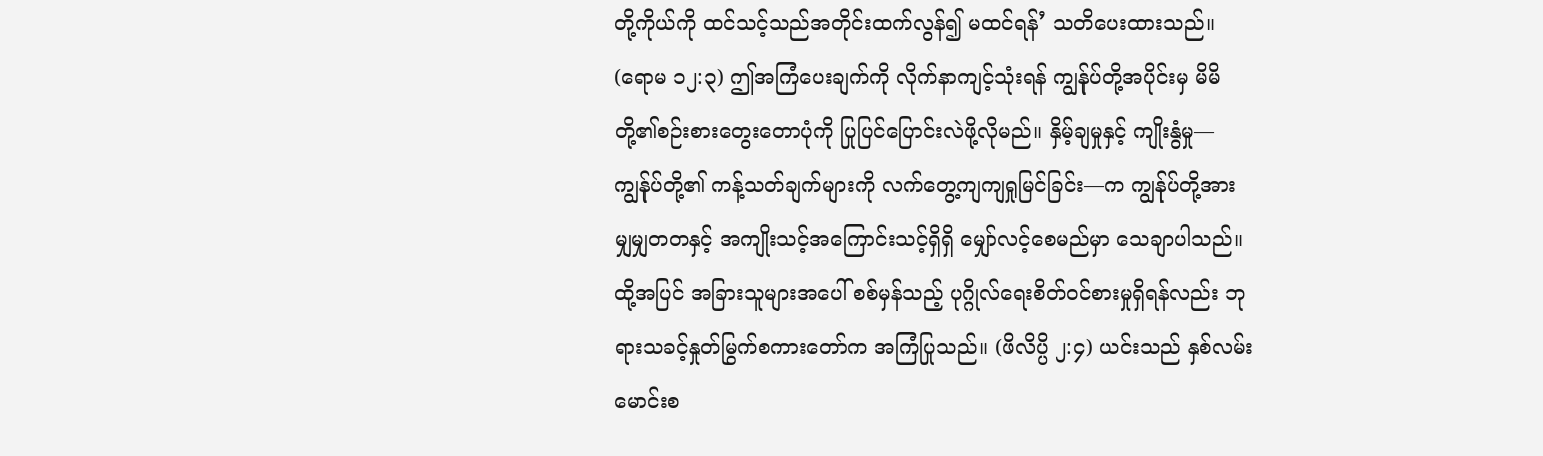တို့ကိုယ်ကို ထင်သင့်သည်အတိုင်းထက်လွန်၍ မထင်ရန်’ သတိပေးထားသည်။ (ရောမ ၁၂:၃) ဤအကြံပေးချက်ကို လိုက်နာကျင့်သုံးရန် ကျွန်ုပ်တို့အပိုင်းမှ မိမိတို့၏စဉ်းစားတွေးတောပုံကို ပြုပြင်ပြောင်းလဲဖို့လိုမည်။ နှိမ့်ချမှုနှင့် ကျိုးနွံမှု—ကျွန်ုပ်တို့၏ ကန့်သတ်ချက်များကို လက်တွေ့ကျကျရှုမြင်ခြင်း—က ကျွန်ုပ်တို့အား မျှမျှတတနှင့် အကျိုးသင့်အကြောင်းသင့်ရှိရှိ မျှော်လင့်စေမည်မှာ သေချာပါသည်။ ထို့အပြင် အခြားသူများအပေါ် စစ်မှန်သည့် ပုဂ္ဂိုလ်ရေးစိတ်ဝင်စားမှုရှိရန်လည်း ဘုရားသခင့်နှုတ်မြွက်စကားတော်က အကြံပြုသည်။ (ဖိလိပ္ပိ ၂:၄) ယင်းသည် နှစ်လမ်းမောင်းစ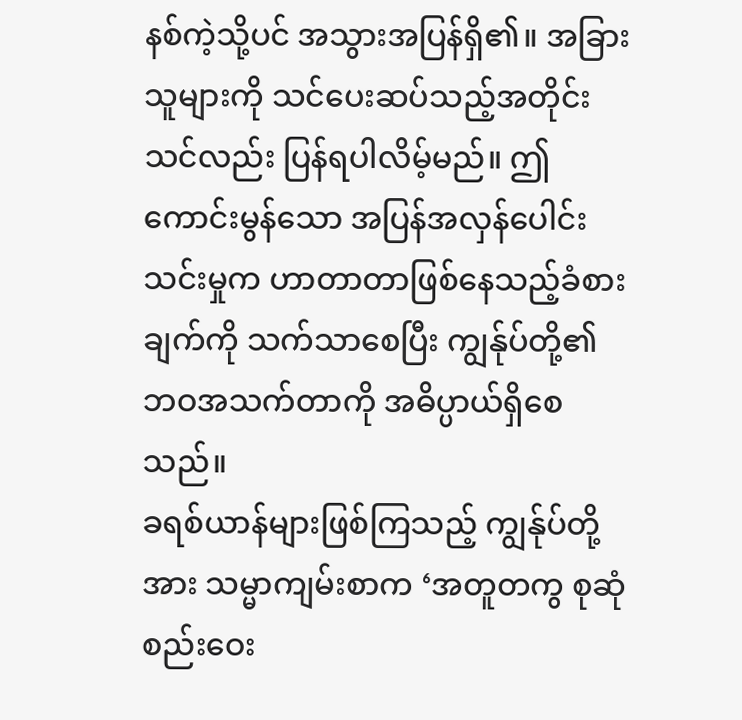နစ်ကဲ့သို့ပင် အသွားအပြန်ရှိ၏။ အခြားသူများကို သင်ပေးဆပ်သည့်အတိုင်း သင်လည်း ပြန်ရပါလိမ့်မည်။ ဤကောင်းမွန်သော အပြန်အလှန်ပေါင်းသင်းမှုက ဟာတာတာဖြစ်နေသည့်ခံစားချက်ကို သက်သာစေပြီး ကျွန်ုပ်တို့၏ ဘဝအသက်တာကို အဓိပ္ပာယ်ရှိစေသည်။
ခရစ်ယာန်များဖြစ်ကြသည့် ကျွန်ုပ်တို့အား သမ္မာကျမ်းစာက ‘အတူတကွ စုဆုံစည်းဝေး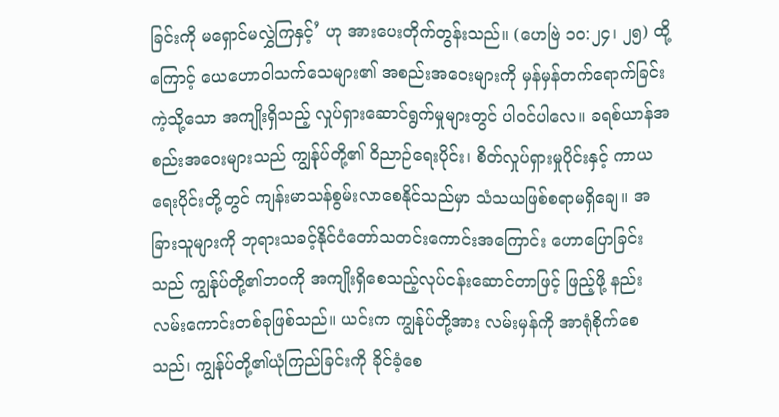ခြင်းကို မရှောင်မလွှဲကြနှင့်’ ဟု အားပေးတိုက်တွန်းသည်။ (ဟေဗြဲ ၁၀:၂၄၊ ၂၅) ထို့ကြောင့် ယေဟောဝါသက်သေများ၏ အစည်းအဝေးများကို မှန်မှန်တက်ရောက်ခြင်းကဲ့သို့သော အကျိုးရှိသည့် လှုပ်ရှားဆောင်ရွက်မှုများတွင် ပါဝင်ပါလေ။ ခရစ်ယာန်အစည်းအဝေးများသည် ကျွန်ုပ်တို့၏ ဝိညာဉ်ရေးပိုင်း၊ စိတ်လှုပ်ရှားမှုပိုင်းနှင့် ကာယရေးပိုင်းတို့တွင် ကျန်းမာသန်စွမ်းလာစေနိုင်သည်မှာ သံသယဖြစ်စရာမရှိချေ။ အခြားသူများကို ဘုရားသခင့်နိုင်ငံတော်သတင်းကောင်းအကြောင်း ဟောပြောခြင်းသည် ကျွန်ုပ်တို့၏ဘဝကို အကျိုးရှိစေသည့်လုပ်ငန်းဆောင်တာဖြင့် ဖြည့်ဖို့ နည်းလမ်းကောင်းတစ်ခုဖြစ်သည်။ ယင်းက ကျွန်ုပ်တို့အား လမ်းမှန်ကို အာရုံစိုက်စေသည်၊ ကျွန်ုပ်တို့၏ယုံကြည်ခြင်းကို ခိုင်ခံ့စေ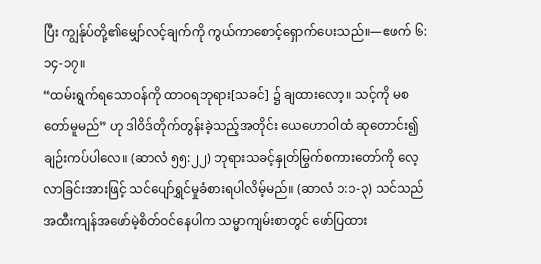ပြီး ကျွန်ုပ်တို့၏မျှော်လင့်ချက်ကို ကွယ်ကာစောင့်ရှောက်ပေးသည်။—ဧဖက် ၆:၁၄-၁၇။
“ထမ်းရွက်ရသောဝန်ကို ထာဝရဘုရား[သခင်] ၌ ချထားလော့။ သင့်ကို မစတော်မူမည်” ဟု ဒါဝိဒ်တိုက်တွန်းခဲ့သည့်အတိုင်း ယေဟောဝါထံ ဆုတောင်း၍ ချဉ်းကပ်ပါလေ။ (ဆာလံ ၅၅:၂၂) ဘုရားသခင့်နှုတ်မြွက်စကားတော်ကို လေ့လာခြင်းအားဖြင့် သင်ပျော်ရွှင်မှုခံစားရပါလိမ့်မည်။ (ဆာလံ ၁:၁-၃) သင်သည် အထီးကျန်အဖော်မဲ့စိတ်ဝင်နေပါက သမ္မာကျမ်းစာတွင် ဖော်ပြထား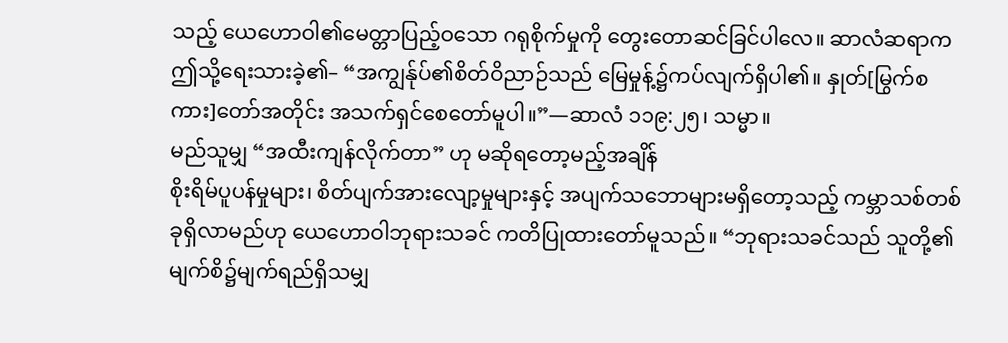သည့် ယေဟောဝါ၏မေတ္တာပြည့်ဝသော ဂရုစိုက်မှုကို တွေးတောဆင်ခြင်ပါလေ။ ဆာလံဆရာက ဤသို့ရေးသားခဲ့၏– “အကျွန်ုပ်၏စိတ်ဝိညာဉ်သည် မြေမှုန့်၌ကပ်လျက်ရှိပါ၏။ နှုတ်[မြွက်စကား]တော်အတိုင်း အသက်ရှင်စေတော်မူပါ။”—ဆာလံ ၁၁၉:၂၅၊ သမ္မာ။
မည်သူမျှ “အထီးကျန်လိုက်တာ” ဟု မဆိုရတော့မည့်အချိန်
စိုးရိမ်ပူပန်မှုများ၊ စိတ်ပျက်အားလျော့မှုများနှင့် အပျက်သဘောများမရှိတော့သည့် ကမ္ဘာသစ်တစ်ခုရှိလာမည်ဟု ယေဟောဝါဘုရားသခင် ကတိပြုထားတော်မူသည်။ “ဘုရားသခင်သည် သူတို့၏မျက်စိ၌မျက်ရည်ရှိသမျှ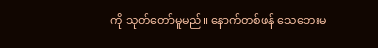ကို သုတ်တော်မူမည်။ နောက်တစ်ဖန် သေဘေးမ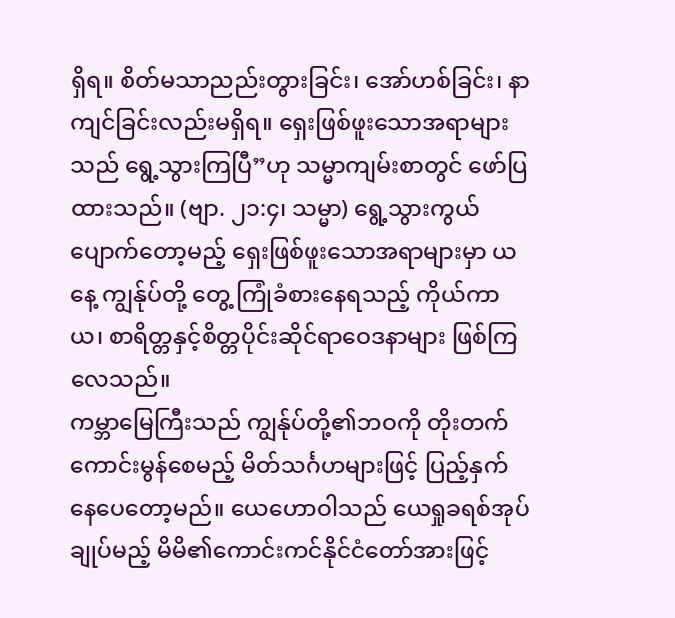ရှိရ။ စိတ်မသာညည်းတွားခြင်း၊ အော်ဟစ်ခြင်း၊ နာကျင်ခြင်းလည်းမရှိရ။ ရှေးဖြစ်ဖူးသောအရာများသည် ရွေ့သွားကြပြီ”ဟု သမ္မာကျမ်းစာတွင် ဖော်ပြထားသည်။ (ဗျာ. ၂၁:၄၊ သမ္မာ) ရွေ့သွားကွယ်ပျောက်တော့မည့် ရှေးဖြစ်ဖူးသောအရာများမှာ ယနေ့ ကျွန်ုပ်တို့ တွေ့ ကြုံခံစားနေရသည့် ကိုယ်ကာယ၊ စာရိတ္တနှင့်စိတ္တပိုင်းဆိုင်ရာဝေဒနာများ ဖြစ်ကြလေသည်။
ကမ္ဘာမြေကြီးသည် ကျွန်ုပ်တို့၏ဘဝကို တိုးတက်ကောင်းမွန်စေမည့် မိတ်သင်္ဂဟများဖြင့် ပြည့်နှက်နေပေတော့မည်။ ယေဟောဝါသည် ယေရှုခရစ်အုပ်ချုပ်မည့် မိမိ၏ကောင်းကင်နိုင်ငံတော်အားဖြင့်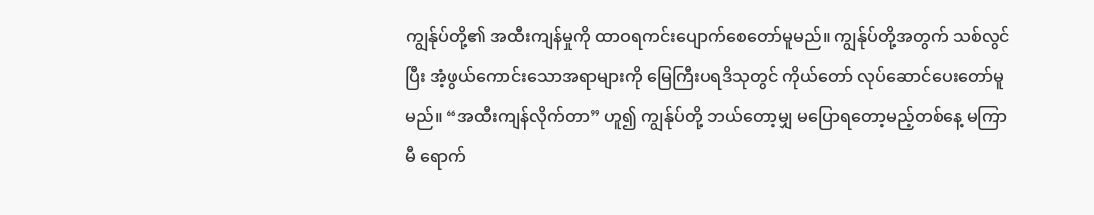ကျွန်ုပ်တို့၏ အထီးကျန်မှုကို ထာဝရကင်းပျောက်စေတော်မူမည်။ ကျွန်ုပ်တို့အတွက် သစ်လွင်ပြီး အံ့ဖွယ်ကောင်းသောအရာများကို မြေကြီးပရဒိသုတွင် ကိုယ်တော် လုပ်ဆောင်ပေးတော်မူမည်။ “အထီးကျန်လိုက်တာ” ဟူ၍ ကျွန်ုပ်တို့ ဘယ်တော့မျှ မပြောရတော့မည့်တစ်နေ့ မကြာမီ ရောက်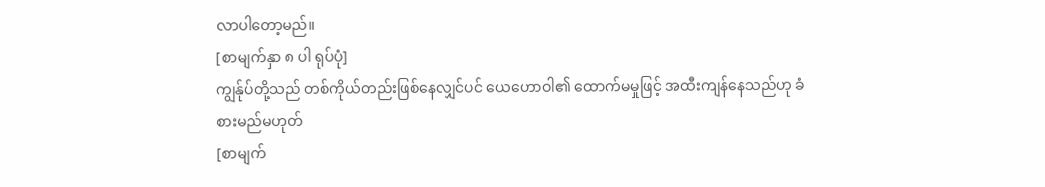လာပါတော့မည်။
[စာမျက်နှာ ၈ ပါ ရုပ်ပုံ]
ကျွန်ုပ်တို့သည် တစ်ကိုယ်တည်းဖြစ်နေလျှင်ပင် ယေဟောဝါ၏ ထောက်မမှုဖြင့် အထီးကျန်နေသည်ဟု ခံစားမည်မဟုတ်
[စာမျက်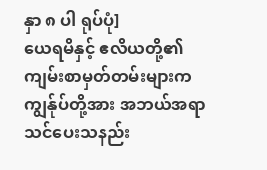နှာ ၈ ပါ ရုပ်ပုံ]
ယေရမိနှင့် ဧလိယတို့၏ ကျမ်းစာမှတ်တမ်းများက ကျွန်ုပ်တို့အား အဘယ်အရာ သင်ပေးသနည်း